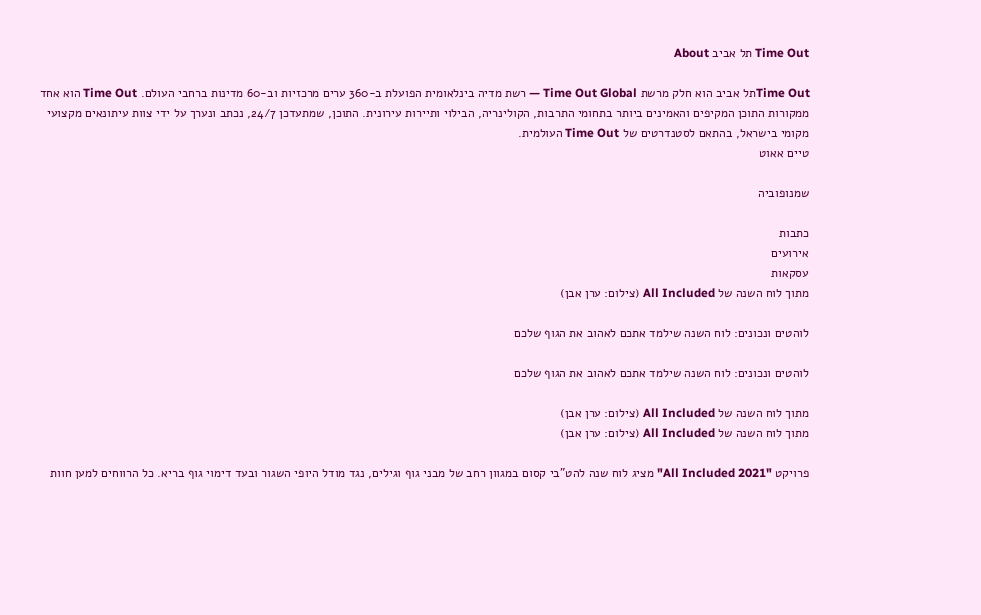Time Out תל אביב About

Time Outתל אביב הוא חלק מרשת Time Out Global — רשת מדיה בינלאומית הפועלת ב-360 ערים מרכזיות וב-60 מדינות ברחבי העולם. Time Out הוא אחד ממקורות התוכן המקיפים והאמינים ביותר בתחומי התרבות, הקולינריה, הבילוי ותיירות עירונית. התוכן, שמתעדכן 24/7, נכתב ונערך על ידי צוות עיתונאים מקצועי מקומי בישראל, בהתאם לסטנדרטים של Time Out העולמית.
טיים אאוט

שמנופוביה

כתבות
אירועים
עסקאות
מתוך לוח השנה של All Included (צילום: ערן אבן)

לוהטים ונכונים: לוח השנה שילמד אתכם לאהוב את הגוף שלכם

לוהטים ונכונים: לוח השנה שילמד אתכם לאהוב את הגוף שלכם

מתוך לוח השנה של All Included (צילום: ערן אבן)
מתוך לוח השנה של All Included (צילום: ערן אבן)

פרויקט "All Included 2021" מציג לוח שנה להט"בי קסום במגוון רחב של מבני גוף וגילים, נגד מודל היופי השגור ובעד דימוי גוף בריא. כל הרווחים למען חוות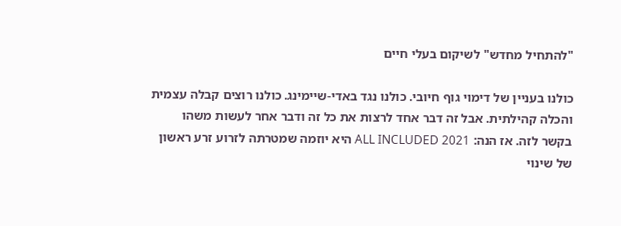"להתחיל מחדש" לשיקום בעלי חיים

כולנו בעניין של דימוי גוף חיובי. כולנו נגד באדי-שיימינג. כולנו רוצים קבלה עצמית והכלה קהילתית. אבל זה דבר אחד לרצות את כל זה ודבר אחר לעשות משהו בקשר לזה. אז הנה: ALL INCLUDED 2021 היא יוזמה שמטרתה לזרוע זרע ראשון של שינוי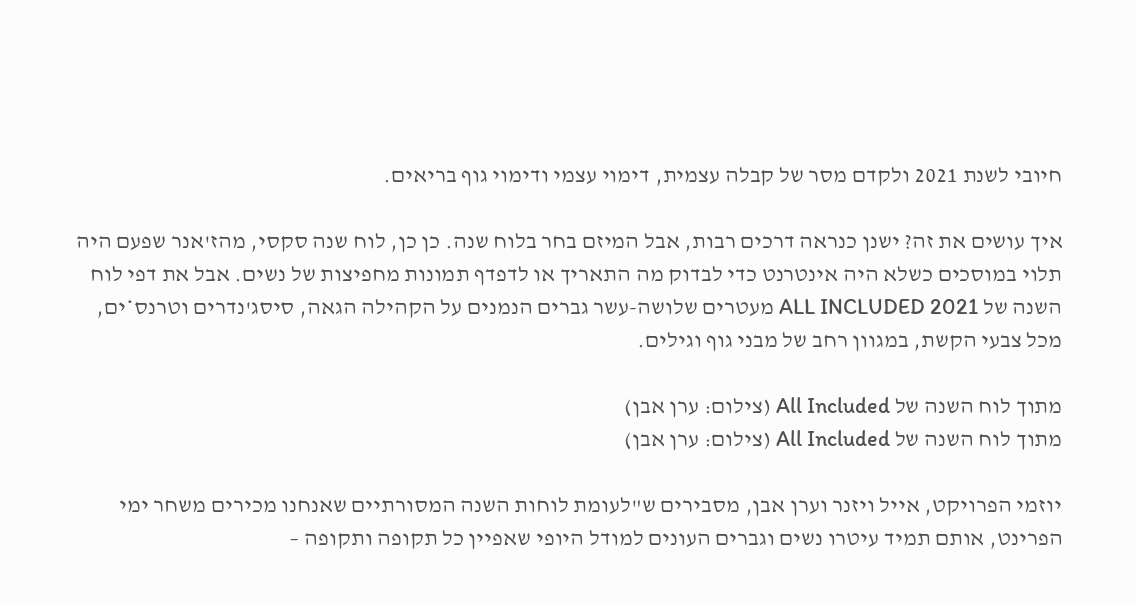חיובי לשנת 2021 ולקדם מסר של קבלה עצמית, דימוי עצמי ודימוי גוף בריאים.

איך עושים את זה? ישנן כנראה דרכים רבות, אבל המיזם בחר בלוח שנה. כן כן, לוח שנה סקסי, מהז'אנר שפעם היה תלוי במוסכים כשלא היה אינטרנט כדי לבדוק מה התאריך או לדפדף תמונות מחפיצות של נשים. אבל את דפי לוח השנה של ALL INCLUDED 2021 מעטרים שלושה-עשר גברים הנמנים על הקהילה הגאה, סיסג'נדרים וטרנס*ים, מכל צבעי הקשת, במגוון רחב של מבני גוף וגילים.

מתוך לוח השנה של All Included (צילום: ערן אבן)
מתוך לוח השנה של All Included (צילום: ערן אבן)

יוזמי הפרויקט, אייל ויזנר וערן אבן, מסבירים ש"לעומת לוחות השנה המסורתיים שאנחנו מכירים משחר ימי הפרינט, אותם תמיד עיטרו נשים וגברים העונים למודל היופי שאפיין כל תקופה ותקופה –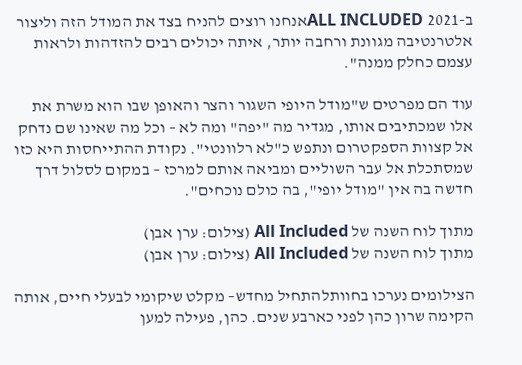ב-ALL INCLUDED 2021אנחנו רוצים להניח בצד את המודל הזה וליצור אלטרנטיבה מגוונת ורחבה יותר, איתה יכולים רבים להזדהות ולראות עצמם כחלק ממנה".

עוד הם מפרטים ש"מודל היופי השגור והצר והאופן שבו הוא משרת את אלו שמכתיבים אותו, מגדיר מה "יפה" ומה לא – וכל מה שאינו שם נדחק אל קצוות הספקטרום ונתפש כ"לא רלוונטי". נקודת ההתייחסות היא כזו שמסתכלת אל עבר השוליים ומביאה אותם למרכז – במקום לסלול דרך חדשה בה אין "מודל יופי", בה כולם נוכחים".

מתוך לוח השנה של All Included (צילום: ערן אבן)
מתוך לוח השנה של All Included (צילום: ערן אבן)

הצילומים נערכו בחוותלהתחיל מחדש– מקלט שיקומי לבעלי חיים, אותה הקימה שרון כהן לפני כארבע שנים. כהן, פעילה למען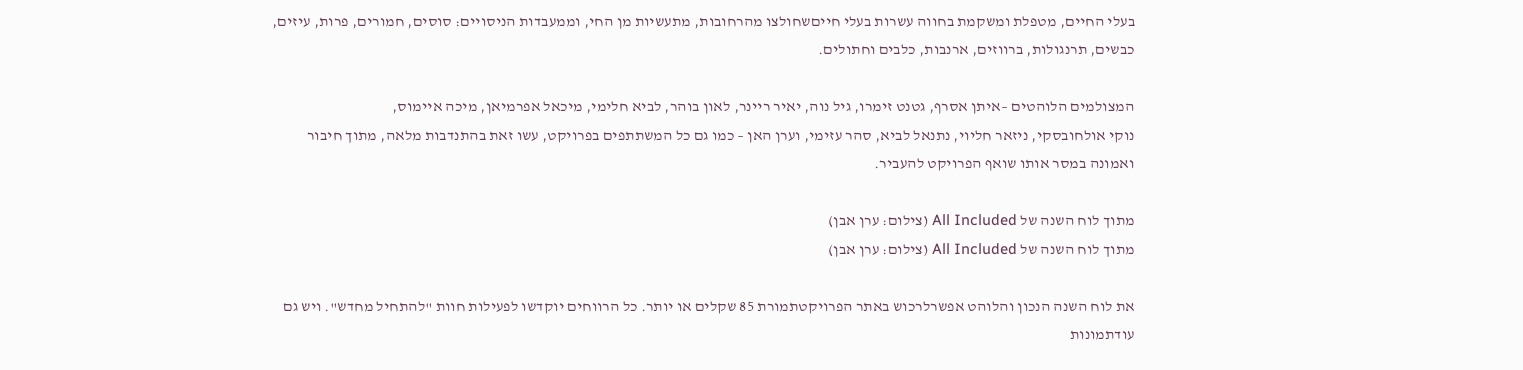בעלי החיים, מטפלת ומשקמת בחווה עשרות בעלי חייםשחולצו מהרחובות, מתעשיות מן החי, וממעבדות הניסויים: סוסים, חמורים, פרות, עיזים, כבשים, תרנגולות, ברווזים, ארנבות, כלבים וחתולים.

המצולמים הלוהטים –איתן אסרף, גטנט זימרו, גיל נוה, יאיר ריינר, לאון בוהר, לביא חלימי, מיכאל אפרמיאן, מיכה איימוס,
נוקי אולחובסקי, ניזאר חליוי, נתנאל לביא, סהר עזימי, וערן האן – כמו גם כל המשתתפים בפרויקט, עשו זאת בהתנדבות מלאה, מתוך חיבור ואמונה במסר אותו שואף הפרויקט להעביר.

מתוך לוח השנה של All Included (צילום: ערן אבן)
מתוך לוח השנה של All Included (צילום: ערן אבן)

את לוח השנה הנכון והלוהט אפשרלרכוש באתר הפרויקטתמורת 85 שקלים או יותר. כל הרווחים יוקדשו לפעילות חוות "להתחיל מחדש". ויש גם עודתמונות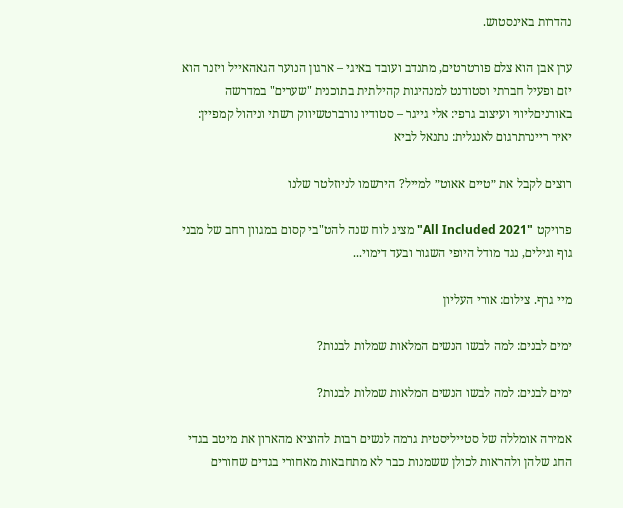נהדרות באינסטוש.

ערן אבן הוא צלם פורטרטים, מתנדב ועובד באיגי – ארגון הנוער הגאהאייל ויזנר הוא יזם ופעיל חברתי וסטודנט למנהיגות קהילתית בתוכנית "שערים" במדרשה באורניםליווי ועיצוב גרפי: אלי גייגר – סטודיו נורברטשיווק רשתי וניהול קמפיין: יאיר ריינרתרגום לאנגלית: נתנאל לביא

רוצים לקבל את ״טיים אאוט״ למייל? הירשמו לניוזלטר שלנו

פרויקט "All Included 2021" מציג לוח שנה להט"בי קסום במגוון רחב של מבני גוף וגילים, נגד מודל היופי השגור ובעד דימוי...

מיי גרף. צילום: אורי העליון

ימים לבנים: למה לבשו הנשים המלאות שמלות לבנות?

ימים לבנים: למה לבשו הנשים המלאות שמלות לבנות?

אמירה אומללה של סטייליסטית גרמה לנשים רבות להוציא מהארון את מיטב בגדי החג שלהן ולהראות לכולן ששמנות כבר לא מתחבאות מאחורי בגדים שחורים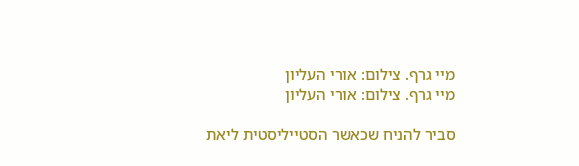מיי גרף. צילום: אורי העליון
מיי גרף. צילום: אורי העליון

סביר להניח שכאשר הסטייליסטית ליאת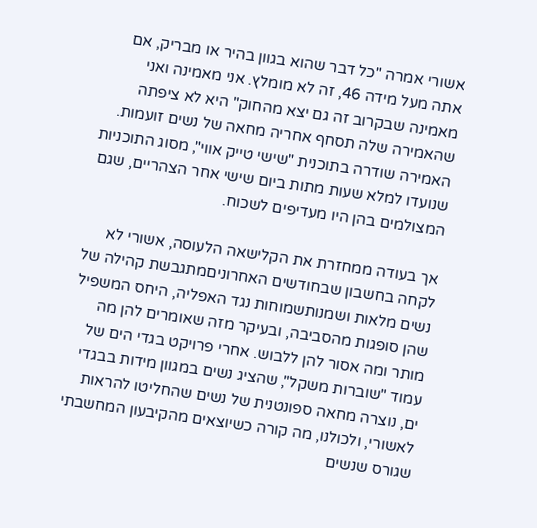אשורי אמרה "כל דבר שהוא בגוון בהיר או מבריק, אם אתה מעל מידה 46, זה לא מומלץ. אני מאמינה ואני מאמינה שבקרוב זה גם יצא מהחוק" היא לא ציפתה שהאמירה שלה תסחף אחריה מחאה של נשים זועמות. האמירה שודרה בתוכנית "שישי טייק אווי", מסוג התוכניות שנועדו למלא שעות מתות ביום שישי אחר הצהריים, שגם המצולמים בהן היו מעדיפים לשכוח.

אך בעודה ממחזרת את הקלישאה הלעוסה, אשורי לא לקחה בחשבון שבחודשים האחרוניםמתגבשת קהילה של נשים מלאות ושמנותשמוחות נגד האפליה, היחס המשפיל שהן סופגות מהסביבה, ובעיקר מזה שאומרים להן מה מותר ומה אסור להן ללבוש. אחרי פרויקט בגדי הים של עמוד "שוברות משקל", שהציג נשים במגוון מידות בבגדי ים, נוצרה מחאה ספונטנית של נשים שהחליטו להראות לאשורי, ולכולנו, מה קורה כשיוצאים מהקיבעון המחשבתי שגורס שנשים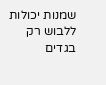שמנות יכולות ללבוש רק בגדים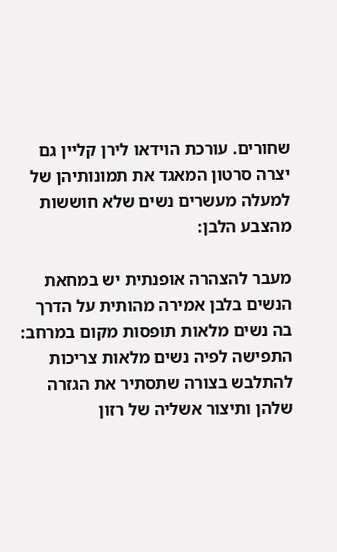שחורים. עורכת הוידאו לירן קליין גם יצרה סרטון המאגד את תמונותיהן של למעלה מעשרים נשים שלא חוששות מהצבע הלבן:

מעבר להצהרה אופנתית יש במחאת הנשים בלבן אמירה מהותית על הדרך בה נשים מלאות תופסות מקום במרחב: התפישה לפיה נשים מלאות צריכות להתלבש בצורה שתסתיר את הגזרה שלהן ותיצור אשליה של רזון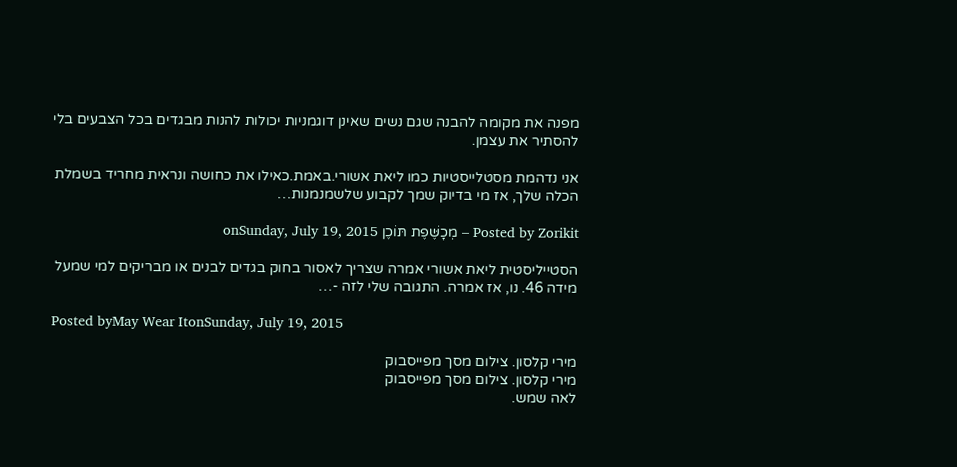מפנה את מקומה להבנה שגם נשים שאינן דוגמניות יכולות להנות מבגדים בכל הצבעים בלי להסתיר את עצמן.

אני נדהמת מסטלייסטיות כמו ליאת אשורי.באמת.כאילו את כחושה ונראית מחריד בשמלת הכלה שלך, אז מי בדיוק שמך לקבוע שלשמנמנות…

Posted by Zorikit – מְכָשֶּׁפֶת תּוֹכֶן onSunday, July 19, 2015

הסטייליסטית ליאת אשורי אמרה שצריך לאסור בחוק בגדים לבנים או מבריקים למי שמעל מידה 46. נו, אז אמרה. התגובה שלי לזה -…

Posted byMay Wear ItonSunday, July 19, 2015

מירי קלסון. צילום מסך מפייסבוק
מירי קלסון. צילום מסך מפייסבוק
לאה שמש.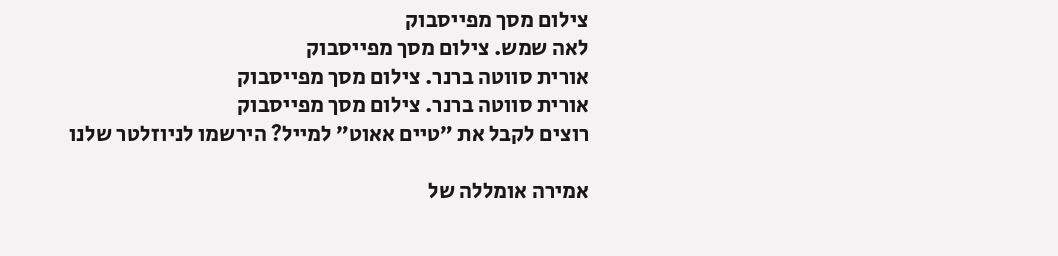צילום מסך מפייסבוק
לאה שמש. צילום מסך מפייסבוק
אורית סווטה ברנר. צילום מסך מפייסבוק
אורית סווטה ברנר. צילום מסך מפייסבוק
רוצים לקבל את ״טיים אאוט״ למייל? הירשמו לניוזלטר שלנו

אמירה אומללה של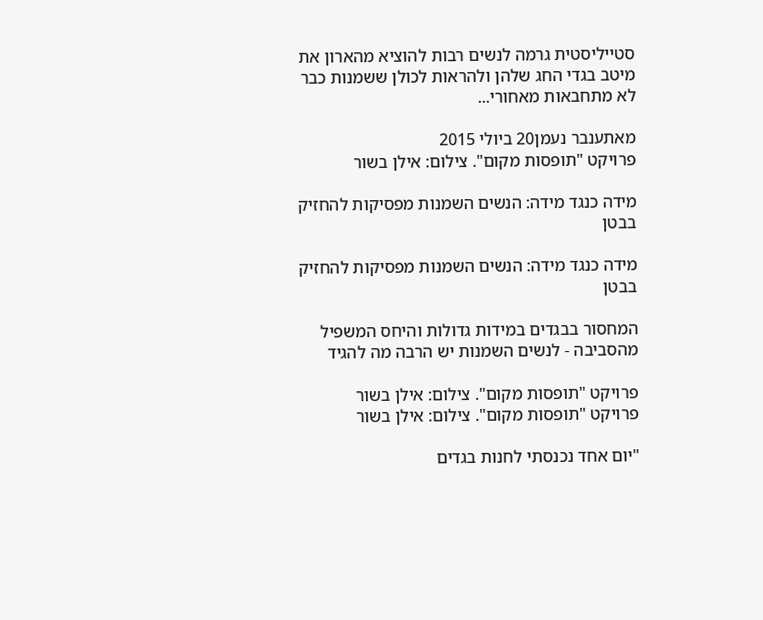סטייליסטית גרמה לנשים רבות להוציא מהארון את מיטב בגדי החג שלהן ולהראות לכולן ששמנות כבר לא מתחבאות מאחורי...

מאתענבר נעמן20 ביולי 2015
פרויקט "תופסות מקום". צילום: אילן בשור

מידה כנגד מידה: הנשים השמנות מפסיקות להחזיק בבטן

מידה כנגד מידה: הנשים השמנות מפסיקות להחזיק בבטן

המחסור בבגדים במידות גדולות והיחס המשפיל מהסביבה - לנשים השמנות יש הרבה מה להגיד

פרויקט "תופסות מקום". צילום: אילן בשור
פרויקט "תופסות מקום". צילום: אילן בשור

"יום אחד נכנסתי לחנות בגדים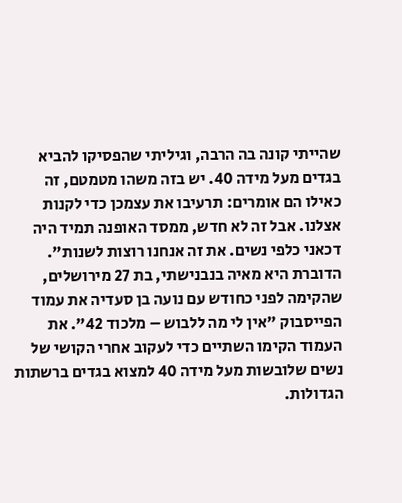שהייתי קונה בה הרבה, וגיליתי שהפסיקו להביא בגדים מעל מידה 40. יש בזה משהו מטמטם, זה כאילו הם אומרים: תרעיבו את עצמכן כדי לקנות אצלנו. אבל זה לא חדש, ממסד האופנה תמיד היה דכאני כלפי נשים. את זה אנחנו רוצות לשנות". הדוברת היא מאיה בנבנישתי, בת 27 מירושלים, שהקימה לפני כחודש עם נועה בן סעדיה את עמוד הפייסבוק "אין לי מה ללבוש – מלכוד 42". את העמוד הקימו השתיים כדי לעקוב אחרי הקושי של נשים שלובשות מעל מידה 40 למצוא בגדים ברשתות הגדולות.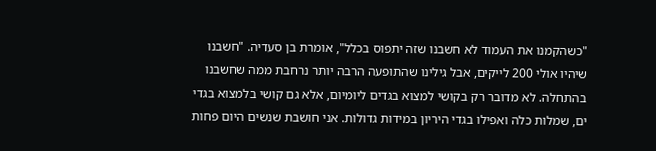"כשהקמנו את העמוד לא חשבנו שזה יתפוס בכלל", אומרת בן סעדיה. "חשבנו שיהיו אולי 200 לייקים, אבל גילינו שהתופעה הרבה יותר נרחבת ממה שחשבנו בהתחלה. לא מדובר רק בקושי למצוא בגדים ליומיום, אלא גם קושי בלמצוא בגדי ים, שמלות כלה ואפילו בגדי היריון במידות גדולות. אני חושבת שנשים היום פחות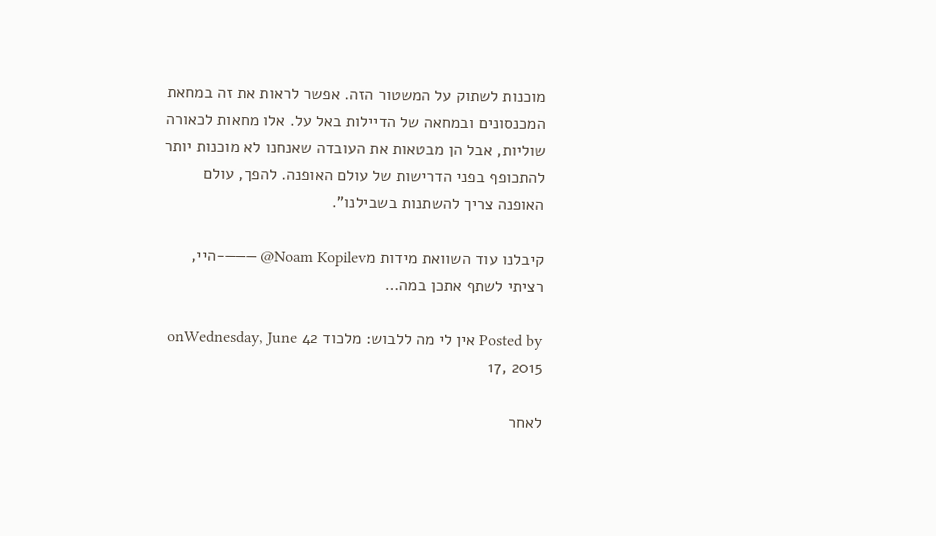מוכנות לשתוק על המשטור הזה. אפשר לראות את זה במחאת המכנסונים ובמחאה של הדיילות באל על. אלו מחאות לכאורה שוליות, אבל הן מבטאות את העובדה שאנחנו לא מוכנות יותר להתכופף בפני הדרישות של עולם האופנה. להפך, עולם האופנה צריך להשתנות בשבילנו".

קיבלנו עוד השוואת מידות מNoam Kopilev@ ———-היי, רציתי לשתף אתכן במה…

Posted by אין לי מה ללבוש: מלכוד 42 onWednesday, June 17, 2015

לאחר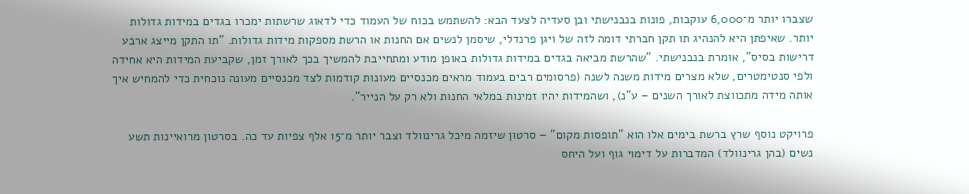שצברו יותר מ־6,000 עוקבות, פונות בנבנישתי ובן סעדיה לצעד הבא: להשתמש בכוח של העמוד כדי לדאוג שרשתות ימכרו בגדים במידות גדולות יותר. שאיפתן היא להנהיג תו תקן חברתי דומה לזה של ויגן פרנדלי, שיסמן לנשים אם החנות או הרשת מספקות מידות גדולות. "תו התקן מייצג ארבע דרישות בסיס", אומרת בנבנישתי. "שהרשת מביאה בגדים במידות גדולות באופן מודע ומתחייבת להמשיך בכך לאורך זמן, שקביעת המידות היא אחידה ולפי סנטימטרים, שלא מצרים מידות משנה לשנה (פרסומים רבים בעמוד מראים מכנסיים מעונות קודמות לצד מכנסיים מעונה נוכחית כדי להמחיש איך אותה מידה מתכווצת לאורך השנים – ע"נ), ושהמידות יהיו זמינות במלאי החנות ולא רק על הנייר".

פרויקט נוסף שרץ ברשת בימים אלו הוא "תופסות מקום" – סרטון שיזמה מיכל גרינוולד וצבר יותר מ־15 אלף צפיות עד כה. בסרטון מרואיינות תשע נשים (בהן גרינוולד) המדברות על דימוי גוף ועל היחס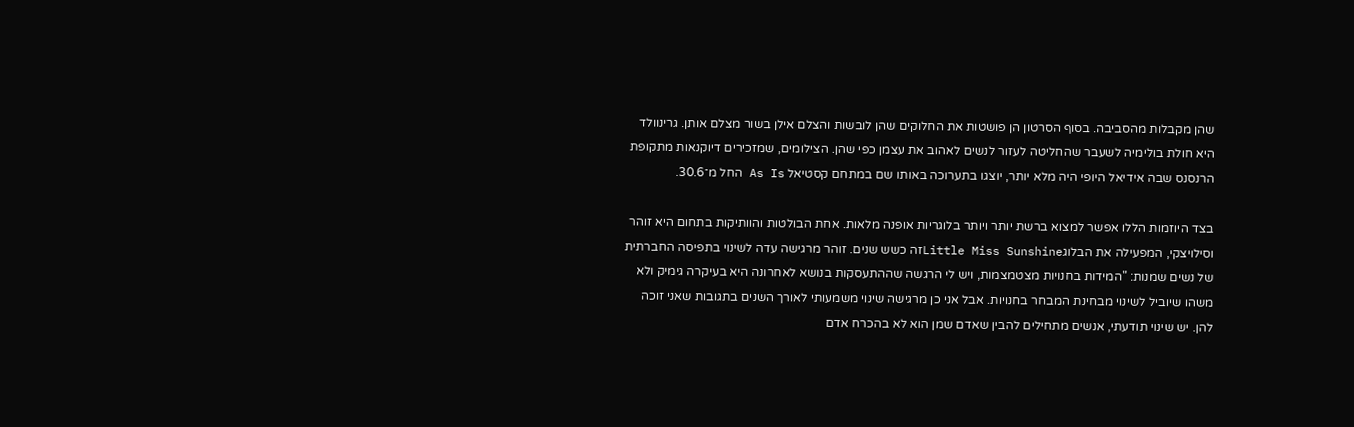שהן מקבלות מהסביבה. בסוף הסרטון הן פושטות את החלוקים שהן לובשות והצלם אילן בשור מצלם אותן. גרינוולד היא חולת בולימיה לשעבר שהחליטה לעזור לנשים לאהוב את עצמן כפי שהן. הצילומים, שמזכירים דיוקנאות מתקופת הרנסנס שבה אידיאל היופי היה מלא יותר, יוצגו בתערוכה באותו שם במתחם קסטיאל As Is החל מ־30.6.

בצד היוזמות הללו אפשר למצוא ברשת יותר ויותר בלוגריות אופנה מלאות. אחת הבולטות והוותיקות בתחום היא זוהר וסילויצקי, המפעילה את הבלוגLittle Miss Sunshineזה כשש שנים. זוהר מרגישה עדה לשינוי בתפיסה החברתית של נשים שמנות: "המידות בחנויות מצטמצמות, ויש לי הרגשה שההתעסקות בנושא לאחרונה היא בעיקרה גימיק ולא משהו שיוביל לשינוי מבחינת המבחר בחנויות. אבל אני כן מרגישה שינוי משמעותי לאורך השנים בתגובות שאני זוכה להן. יש שינוי תודעתי, אנשים מתחילים להבין שאדם שמן הוא לא בהכרח אדם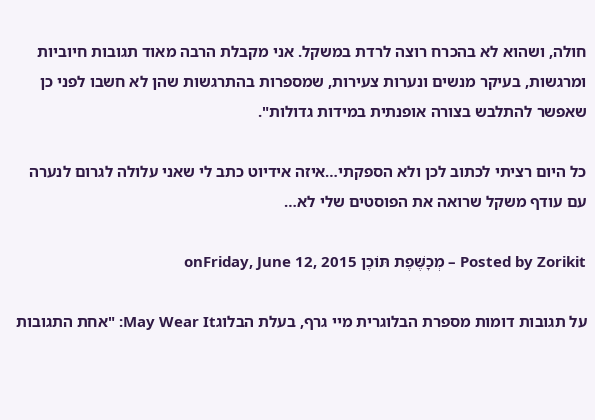חולה, ושהוא לא בהכרח רוצה לרדת במשקל. אני מקבלת הרבה מאוד תגובות חיוביות ומרגשות, בעיקר מנשים ונערות צעירות, שמספרות בהתרגשות שהן לא חשבו לפני כן שאפשר להתלבש בצורה אופנתית במידות גדולות".

כל היום רציתי לכתוב לכן ולא הספקתי…איזה אידיוט כתב לי שאני עלולה לגרום לנערה עם עודף משקל שרואה את הפוסטים שלי לא…

Posted by Zorikit – מְכָשֶּׁפֶת תּוֹכֶן onFriday, June 12, 2015

על תגובות דומות מספרת הבלוגרית מיי גרף, בעלת הבלוגMay Wear It: "אחת התגובות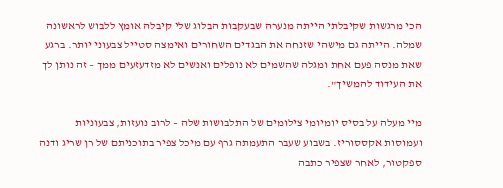הכי מרגשות שקיבלתי הייתה מנערה שבעקבות הבלוג שלי קיבלה אומץ ללבוש לראשונה שמלה. הייתה גם מישהי שזנחה את הבגדים השחורים ואימצה סטייל צבעוני יותר. ברגע שאת מנסה פעם אחת ומגלה שהשמים לא נופלים ואנשים לא מזדעזעים ממך – זה נותן לך את העידוד להמשיך".

מיי מעלה על בסיס יומיומי צילומים של התלבושות שלה – לרוב נועזות, צבעוניות ועמוסות אקססוריז. בשבוע שעבר התעמתה גרף עם מיכל צפיר בתוכניתם של רן שריג ודנה ספקטור, לאחר שצפיר כתבה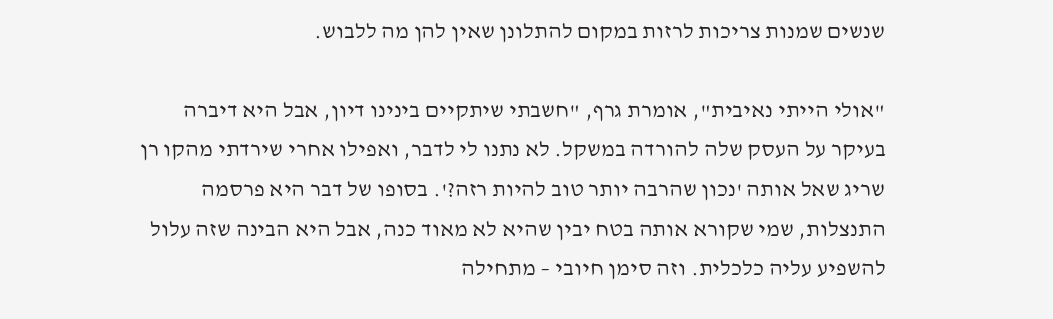שנשים שמנות צריכות לרזות במקום להתלונן שאין להן מה ללבוש.

"אולי הייתי נאיבית", אומרת גרף, "חשבתי שיתקיים בינינו דיון, אבל היא דיברה בעיקר על העסק שלה להורדה במשקל. לא נתנו לי לדבר, ואפילו אחרי שירדתי מהקו רן שריג שאל אותה 'נכון שהרבה יותר טוב להיות רזה?'. בסופו של דבר היא פרסמה התנצלות, שמי שקורא אותה בטח יבין שהיא לא מאוד כנה, אבל היא הבינה שזה עלול להשפיע עליה כלכלית. וזה סימן חיובי – מתחילה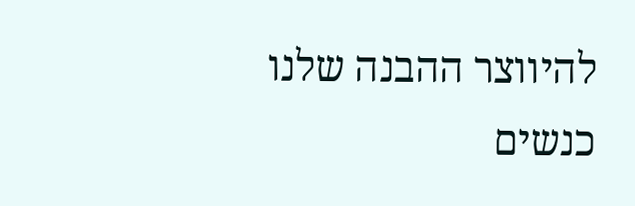להיווצר ההבנה שלנו כנשים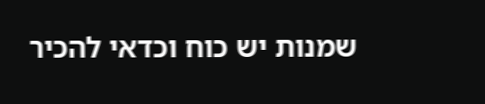שמנות יש כוח וכדאי להכיר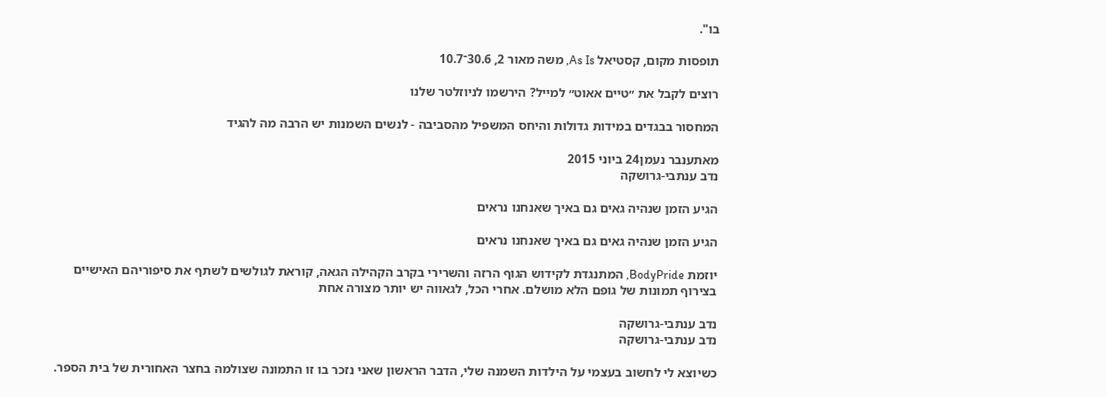בו".

תופסות מקום, קסטיאל As Is, משה מאור 2, 30.6־10.7

רוצים לקבל את ״טיים אאוט״ למייל? הירשמו לניוזלטר שלנו

המחסור בבגדים במידות גדולות והיחס המשפיל מהסביבה - לנשים השמנות יש הרבה מה להגיד

מאתענבר נעמן24 ביוני 2015
נדב ענתבי-גרושקה

הגיע הזמן שנהיה גאים גם באיך שאנחנו נראים

הגיע הזמן שנהיה גאים גם באיך שאנחנו נראים

יוזמת BodyPride, המתנגדת לקידוש הגוף הרזה והשרירי בקרב הקהילה הגאה, קוראת לגולשים לשתף את סיפוריהם האישיים בצירוף תמונות של גופם הלא מושלם. אחרי הכל, לגאווה יש יותר מצורה אחת

נדב ענתבי-גרושקה
נדב ענתבי-גרושקה

כשיוצא לי לחשוב בעצמי על הילדות השמנה שלי, הדבר הראשון שאני נזכר בו זו התמונה שצולמה בחצר האחורית של בית הספר.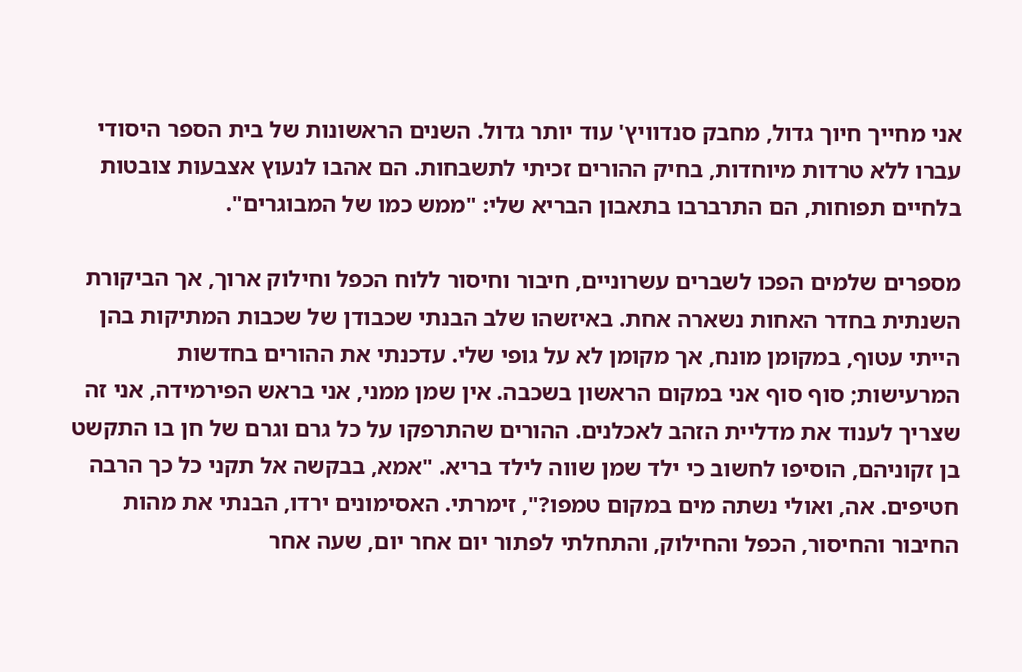אני מחייך חיוך גדול, מחבק סנדוויץ' עוד יותר גדול. השנים הראשונות של בית הספר היסודי עברו ללא טרדות מיוחדות, בחיק ההורים זכיתי לתשבחות. הם אהבו לנעוץ אצבעות צובטות בלחיים תפוחות, הם התרברבו בתאבון הבריא שלי: "ממש כמו של המבוגרים".

מספרים שלמים הפכו לשברים עשרוניים, חיבור וחיסור ללוח הכפל וחילוק ארוך, אך הביקורת השנתית בחדר האחות נשארה אחת. באיזשהו שלב הבנתי שכבודן של שכבות המתיקות בהן הייתי עטוף, במקומן מונח, אך מקומן לא על גופי שלי. עדכנתי את ההורים בחדשות המרעישות; סוף סוף אני במקום הראשון בשכבה. אין שמן ממני, אני בראש הפירמידה, אני זה שצריך לענוד את מדליית הזהב לאכלנים. ההורים שהתרפקו על כל גרם וגרם של חן בו התקשט בן זקוניהם, הוסיפו לחשוב כי ילד שמן שווה לילד בריא. "אמא, בבקשה אל תקני כל כך הרבה חטיפים. אה, ואולי נשתה מים במקום טמפו?", זימרתי. האסימונים ירדו, הבנתי את מהות החיבור והחיסור, הכפל והחילוק, והתחלתי לפתור יום אחר יום, שעה אחר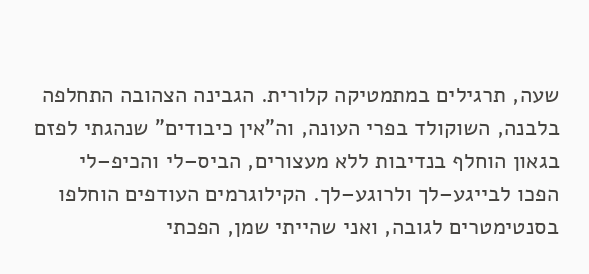שעה, תרגילים במתמטיקה קלורית. הגבינה הצהובה התחלפה בלבנה, השוקולד בפרי העונה, וה"אין כיבודים" שנהגתי לפזם בגאון הוחלף בנדיבות ללא מעצורים, הביס–לי והכיפ–לי הפכו לבייגע–לך ולרוגע–לך. הקילוגרמים העודפים הוחלפו בסנטימטרים לגובה, ואני שהייתי שמן, הפכתי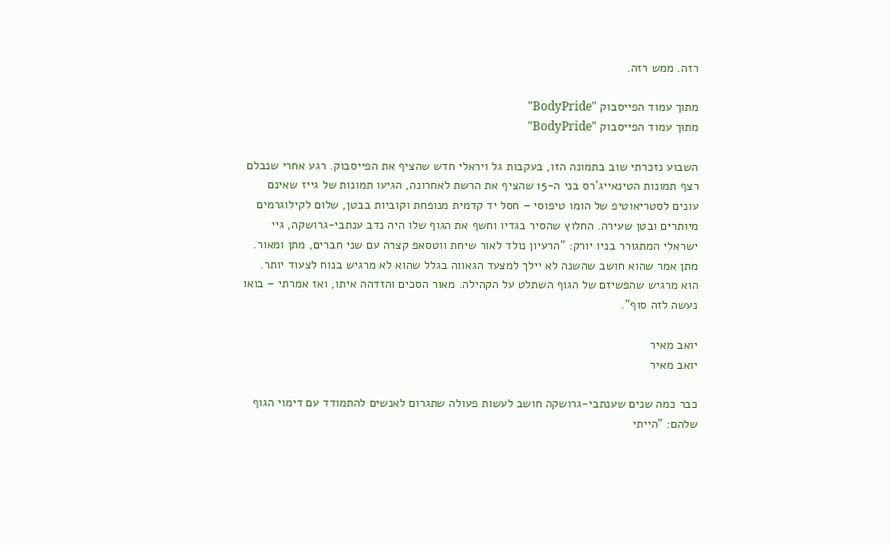רזה. ממש רזה.

מתוך עמוד הפייסבוק "BodyPride"
מתוך עמוד הפייסבוק "BodyPride"

השבוע נזכרתי שוב בתמונה הזו, בעקבות גל ויראלי חדש שהציף את הפייסבוק. רגע אחרי שנבלם רצף תמונות הטינאייג'רס בני ה-15 שהציף את הרשת לאחרונה, הגיעו תמונות של גייז שאינם עונים לסטריאוטיפ של הומו טיפוסי – חסל יד קדמית מנופחת וקוביות בבטן, שלום לקילוגרמים מיותרים ובטן שעירה. החלוץ שהסיר בגדיו וחשף את הגוף שלו היה נדב ענתבי-גרושקה, גיי ישראלי המתגורר בניו יורק: "הרעיון נולד לאור שיחת ווטסאפ קצרה עם שני חברים, מתן ומאור. מתן אמר שהוא חושב שהשנה לא יילך למצעד הגאווה בגלל שהוא לא מרגיש בנוח לצעוד יותר. הוא מרגיש שהפשיזם של הגוף השתלט על הקהילה. מאור הסכים והזדהה איתו, ואז אמרתי – בואו נעשה לזה סוף".

יואב מאיר
יואב מאיר

כבר כמה שנים שענתבי-גרושקה חושב לעשות פעולה שתגרום לאנשים להתמודד עם דימוי הגוף שלהם: "הייתי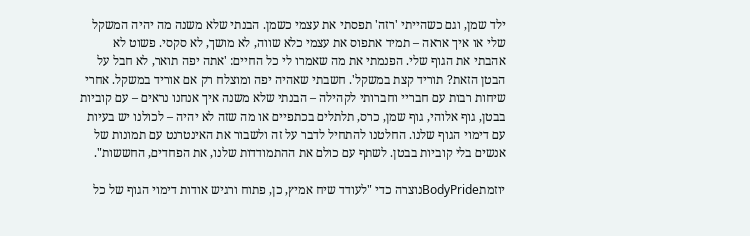ילד שמן, וגם כשהייתי 'רזה' תפסתי את עצמי כשמן. הבנתי שלא משנה מה יהיה המשקל שלי או איך אראה – תמיד אתפוס את עצמי כלא שווה, לא מושך, לא סקסי. פשוט לא אהבתי את הגוף שלי. הפנמתי את מה שאמרו לי כל החיים: 'אתה יפה תואר, לא חבל על הבטן הזאת? תוריד קצת במשקל'. חשבתי שאהיה יפה ומוצלח רק אם אוריד במשקל. אחרי שיחות רבות עם חבריי וחברותי לקהילה – הבנתי שלא משנה איך אנחנו נראים – עם קוביות בבטן, גוף אלוהי, גוף שמן, כרס, תלתלים בכתפיים או מה שזה לא יהיה – לכולנו יש בעיות עם דימוי הגוף שלנו. החלטנו להתחיל לדבר על זה ולשבור את האינטרנט עם תמונות של אנשים בלי קוביות בבטן. לשתף עם כולם את ההתמודדות שלנו, את הפחדים, החששות".

יוזמתBodyPrideנוצרה כדי "לעודד שיח אמיץ, כן, פתוח ורגיש אודות דימוי הגוף של כל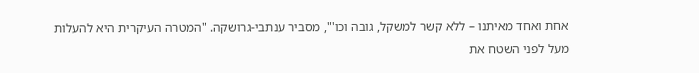אחת ואחד מאיתנו – ללא קשר למשקל, גובה וכו'", מסביר ענתבי-גרושקה. "המטרה העיקרית היא להעלות מעל לפני השטח את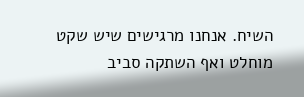השיח. אנחנו מרגישים שיש שקט מוחלט ואף השתקה סביב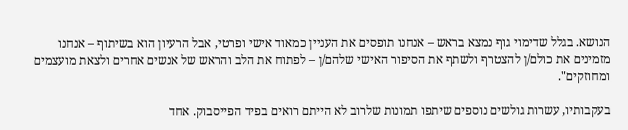הנושא. בגלל שדימוי גוף נמצא בראש – אנחנו תופסים את העניין כמאוד אישי ופרטי, אבל הרעיון הוא בשיתוף – אנחנו מזמינים את כולם/ן להצטרף ולשתף את הסיפור האישי שלהם/ן – לפתוח את הלב והראש של אנשים אחרים ולצאת מועצמים ומחוזקים".

בעקבותיו, עשרות גולשים נוספים שיתפו תמונות שלרוב לא הייתם רואים בפיד הפייסבוק. אחד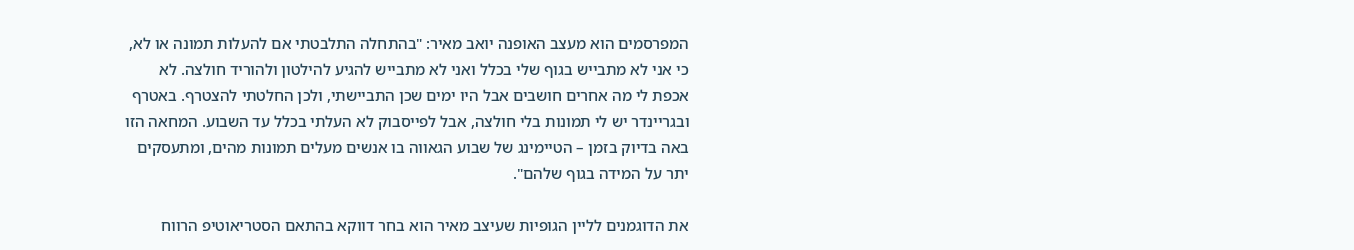המפרסמים הוא מעצב האופנה יואב מאיר: "בהתחלה התלבטתי אם להעלות תמונה או לא, כי אני לא מתבייש בגוף שלי בכלל ואני לא מתבייש להגיע להילטון ולהוריד חולצה. לא אכפת לי מה אחרים חושבים אבל היו ימים שכן התביישתי, ולכן החלטתי להצטרף. באטרף ובגריינדר יש לי תמונות בלי חולצה, אבל לפייסבוק לא העלתי בכלל עד השבוע. המחאה הזו באה בדיוק בזמן – הטיימינג של שבוע הגאווה בו אנשים מעלים תמונות מהים, ומתעסקים יתר על המידה בגוף שלהם".

את הדוגמנים לליין הגופיות שעיצב מאיר הוא בחר דווקא בהתאם הסטריאוטיפ הרווח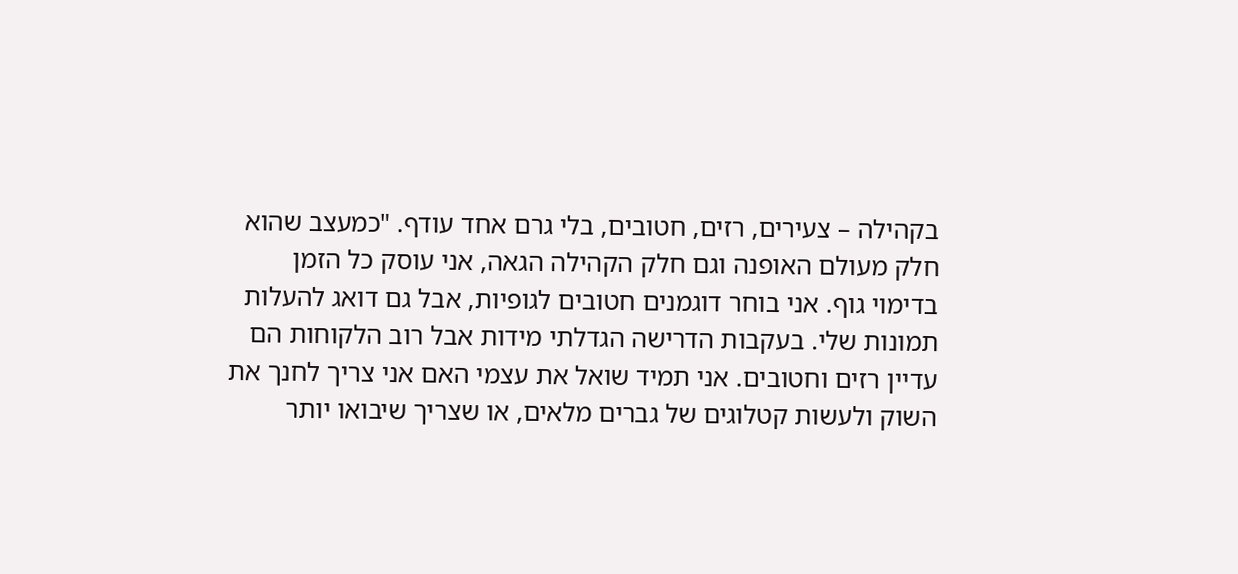בקהילה – צעירים, רזים, חטובים, בלי גרם אחד עודף. "כמעצב שהוא חלק מעולם האופנה וגם חלק הקהילה הגאה, אני עוסק כל הזמן בדימוי גוף. אני בוחר דוגמנים חטובים לגופיות, אבל גם דואג להעלות תמונות שלי. בעקבות הדרישה הגדלתי מידות אבל רוב הלקוחות הם עדיין רזים וחטובים. אני תמיד שואל את עצמי האם אני צריך לחנך את השוק ולעשות קטלוגים של גברים מלאים, או שצריך שיבואו יותר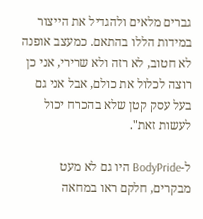גברים מלאים ולהגדיל את הייצור במידות הללו בהתאם. כמעצב אופנה לא חטוב, לא רזה ולא שרירי, אני כן רוצה לכלול את כולם, אבל אני גם בעל עסק קטן שלא בהכרח יכול לעשות זאת".

ל-BodyPride היו גם לא מעט מבקרים, חלקם ראו במחאה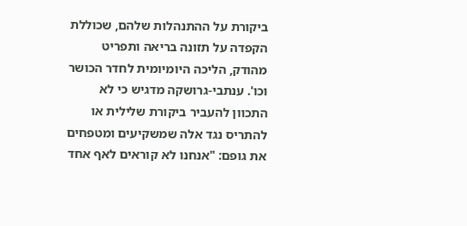ביקורת על ההתנהלות שלהם, שכוללת הקפדה על תזונה בריאה ותפריט מהודק, הליכה היומיומית לחדר הכושר וכו'. ענתבי-גרושקה מדגיש כי לא התכוון להעביר ביקורת שלילית או להתריס נגד אלה שמשקיעים ומטפחים את גופם: "אנחנו לא קוראים לאף אחד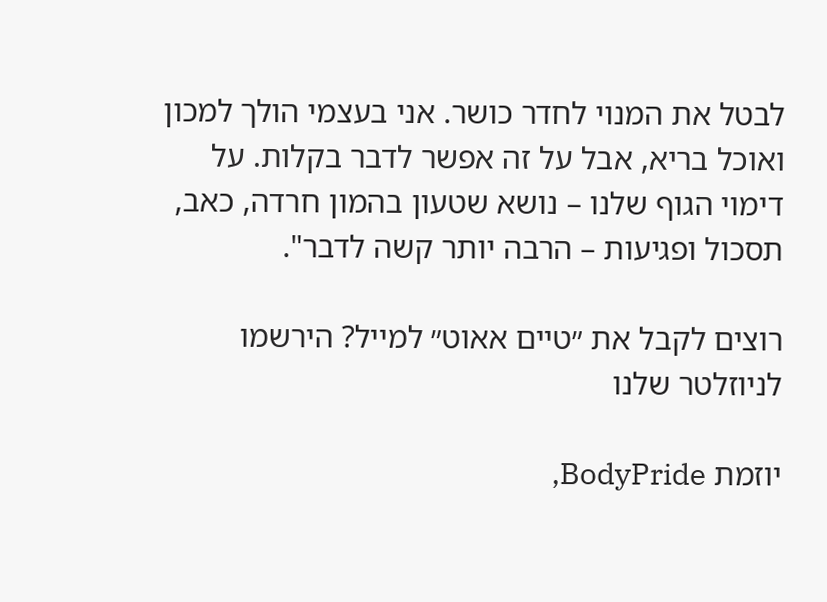לבטל את המנוי לחדר כושר. אני בעצמי הולך למכון ואוכל בריא, אבל על זה אפשר לדבר בקלות. על דימוי הגוף שלנו – נושא שטעון בהמון חרדה, כאב, תסכול ופגיעות – הרבה יותר קשה לדבר".

רוצים לקבל את ״טיים אאוט״ למייל? הירשמו לניוזלטר שלנו

יוזמת BodyPride,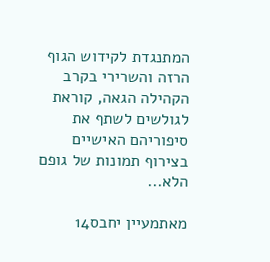המתנגדת לקידוש הגוף הרזה והשרירי בקרב הקהילה הגאה, קוראת לגולשים לשתף את סיפוריהם האישיים בצירוף תמונות של גופם הלא...

מאתמעיין יחבס14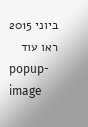ביוני 2015
ראו עוד
popup-image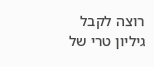רוצה לקבל גיליון טרי של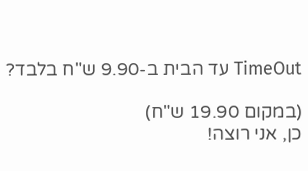TimeOut עד הבית ב-9.90 ש"ח בלבד?

(במקום 19.90 ש"ח)
כן, אני רוצה!